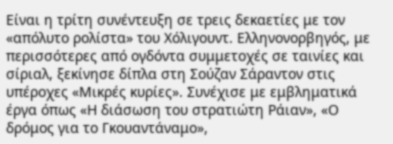Είναι η τρίτη συνέντευξη σε τρεις δεκαετίες με τον «απόλυτο ρολίστα» του Χόλιγουντ. Ελληνονορβηγός, με περισσότερες από ογδόντα συμμετοχές σε ταινίες και σίριαλ, ξεκίνησε δίπλα στη Σούζαν Σάραντον στις υπέροχες «Μικρές κυρίες». Συνέχισε με εμβληματικά έργα όπως «Η διάσωση του στρατιώτη Ράιαν», «Ο δρόμος για το Γκουαντάναμο»,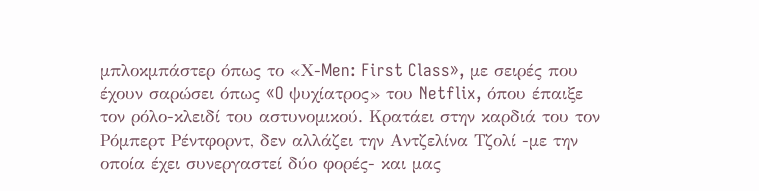μπλοκμπάστερ όπως το «Χ-Men: First Class», με σειρές που έχουν σαρώσει όπως «O ψυχίατρος» του Netflix, όπου έπαιξε τον ρόλο-κλειδί του αστυνομικού. Κρατάει στην καρδιά του τον Ρόμπερτ Ρέντφορντ, δεν αλλάζει την Αντζελίνα Τζολί -με την οποία έχει συνεργαστεί δύο φορές- και μας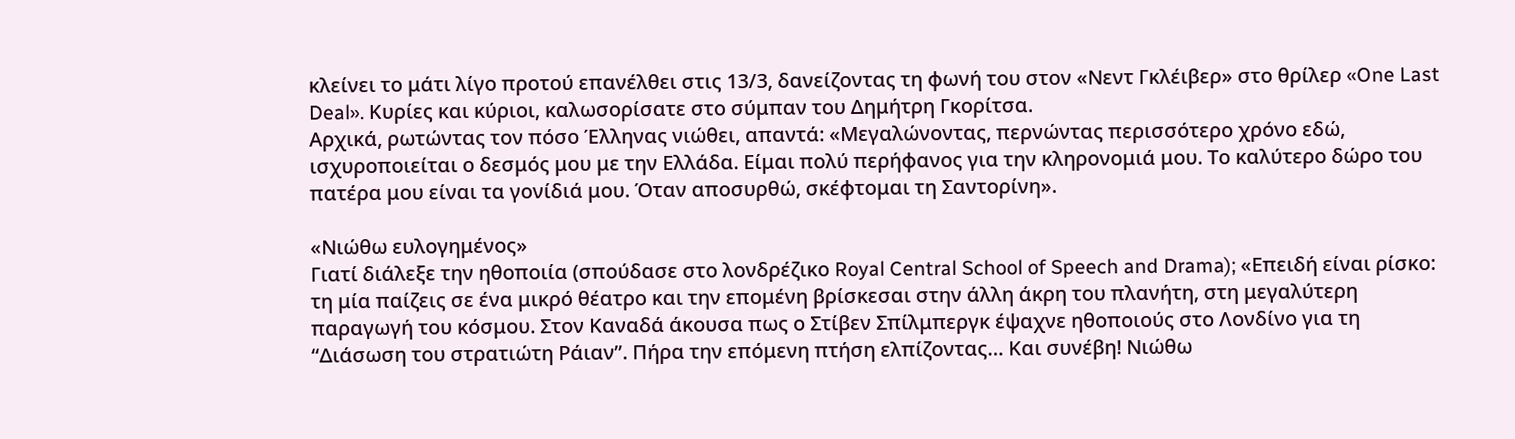κλείνει το μάτι λίγο προτού επανέλθει στις 13/3, δανείζοντας τη φωνή του στον «Νεντ Γκλέιβερ» στο θρίλερ «One Last Deal». Κυρίες και κύριοι, καλωσορίσατε στο σύμπαν του Δημήτρη Γκορίτσα.
Αρχικά, ρωτώντας τον πόσο Έλληνας νιώθει, απαντά: «Μεγαλώνοντας, περνώντας περισσότερο χρόνο εδώ, ισχυροποιείται ο δεσμός μου με την Ελλάδα. Είμαι πολύ περήφανος για την κληρονομιά μου. Το καλύτερο δώρο του πατέρα μου είναι τα γονίδιά μου. Όταν αποσυρθώ, σκέφτομαι τη Σαντορίνη».

«Νιώθω ευλογημένος»
Γιατί διάλεξε την ηθοποιία (σπούδασε στο λονδρέζικο Royal Central School of Speech and Drama); «Επειδή είναι ρίσκο: τη μία παίζεις σε ένα μικρό θέατρο και την επομένη βρίσκεσαι στην άλλη άκρη του πλανήτη, στη μεγαλύτερη παραγωγή του κόσμου. Στον Καναδά άκουσα πως ο Στίβεν Σπίλμπεργκ έψαχνε ηθοποιούς στο Λονδίνο για τη “Διάσωση του στρατιώτη Ράιαν”. Πήρα την επόμενη πτήση ελπίζοντας… Και συνέβη! Νιώθω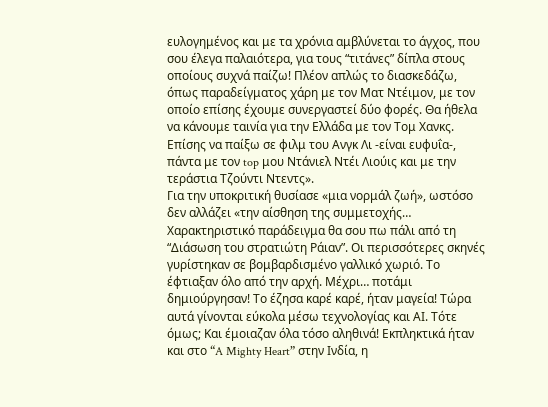ευλογημένος και με τα χρόνια αμβλύνεται το άγχος, που σου έλεγα παλαιότερα, για τους “τιτάνες” δίπλα στους οποίους συχνά παίζω! Πλέον απλώς το διασκεδάζω, όπως παραδείγματος χάρη με τον Ματ Ντέιμον, με τον οποίο επίσης έχουμε συνεργαστεί δύο φορές. Θα ήθελα να κάνουμε ταινία για την Ελλάδα με τον Τομ Χανκς. Επίσης να παίξω σε φιλμ του Ανγκ Λι -είναι ευφυΐα-, πάντα με τον top μου Ντάνιελ Ντέι Λιούις και με την τεράστια Τζούντι Ντεντς».
Για την υποκριτική θυσίασε «μια νορμάλ ζωή», ωστόσο δεν αλλάζει «την αίσθηση της συμμετοχής… Χαρακτηριστικό παράδειγμα θα σου πω πάλι από τη “Διάσωση του στρατιώτη Ράιαν”. Οι περισσότερες σκηνές γυρίστηκαν σε βομβαρδισμένο γαλλικό χωριό. Το έφτιαξαν όλο από την αρχή. Μέχρι… ποτάμι δημιούργησαν! Το έζησα καρέ καρέ, ήταν μαγεία! Τώρα αυτά γίνονται εύκολα μέσω τεχνολογίας και ΑΙ. Τότε όμως; Και έμοιαζαν όλα τόσο αληθινά! Εκπληκτικά ήταν και στο “A Mighty Heart” στην Ινδία, η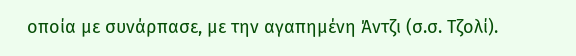οποία με συνάρπασε, με την αγαπημένη Άντζι (σ.σ. Τζολί).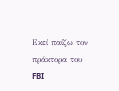Εκεί παίζω τον πράκτορα του FBI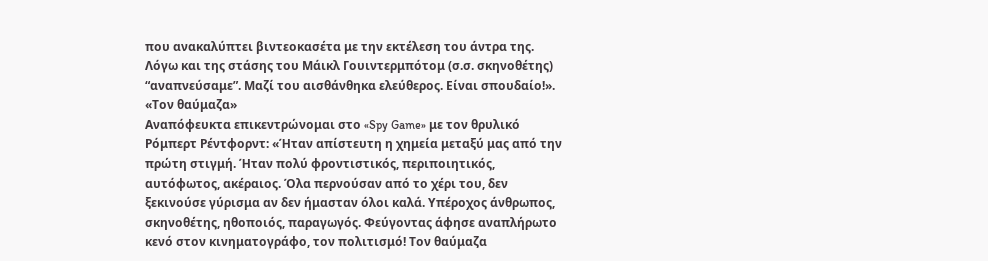που ανακαλύπτει βιντεοκασέτα με την εκτέλεση του άντρα της. Λόγω και της στάσης του Μάικλ Γουιντερμπότομ (σ.σ. σκηνοθέτης) “αναπνεύσαμε”. Μαζί του αισθάνθηκα ελεύθερος. Είναι σπουδαίο!».
«Τον θαύμαζα»
Αναπόφευκτα επικεντρώνομαι στο «Spy Game» με τον θρυλικό Ρόμπερτ Ρέντφορντ: «Ήταν απίστευτη η χημεία μεταξύ μας από την πρώτη στιγμή. Ήταν πολύ φροντιστικός, περιποιητικός, αυτόφωτος, ακέραιος. Όλα περνούσαν από το χέρι του, δεν ξεκινούσε γύρισμα αν δεν ήμασταν όλοι καλά. Υπέροχος άνθρωπος, σκηνοθέτης, ηθοποιός, παραγωγός. Φεύγοντας άφησε αναπλήρωτο κενό στον κινηματογράφο, τον πολιτισμό! Τον θαύμαζα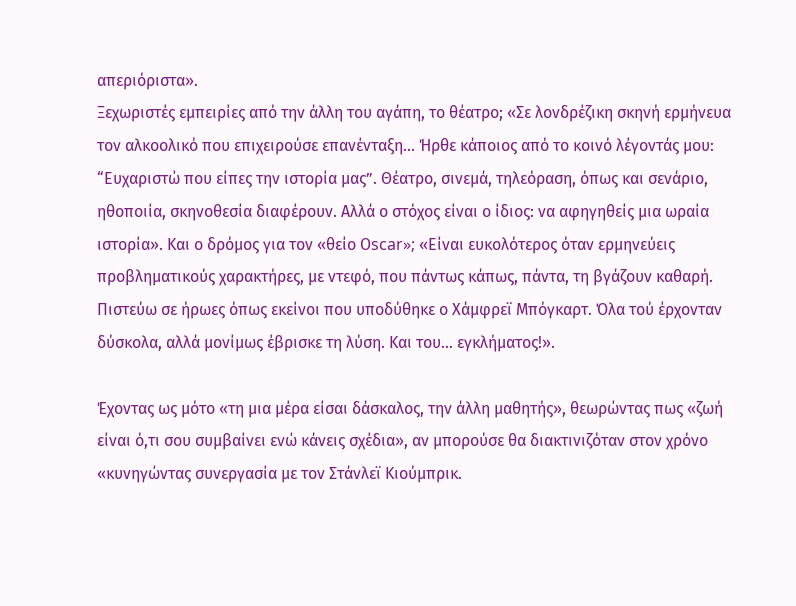απεριόριστα».
Ξεχωριστές εμπειρίες από την άλλη του αγάπη, το θέατρο; «Σε λονδρέζικη σκηνή ερμήνευα τον αλκοολικό που επιχειρούσε επανένταξη… Ήρθε κάποιος από το κοινό λέγοντάς μου: “Ευχαριστώ που είπες την ιστορία μας”. Θέατρο, σινεμά, τηλεόραση, όπως και σενάριο, ηθοποιία, σκηνοθεσία διαφέρουν. Αλλά ο στόχος είναι ο ίδιος: να αφηγηθείς μια ωραία ιστορία». Και ο δρόμος για τον «θείο Οscar»; «Είναι ευκολότερος όταν ερμηνεύεις προβληματικούς χαρακτήρες, με ντεφό, που πάντως κάπως, πάντα, τη βγάζουν καθαρή. Πιστεύω σε ήρωες όπως εκείνοι που υποδύθηκε ο Χάμφρεϊ Μπόγκαρτ. Όλα τού έρχονταν δύσκολα, αλλά μονίμως έβρισκε τη λύση. Και του… εγκλήματος!».

Έχοντας ως μότο «τη μια μέρα είσαι δάσκαλος, την άλλη μαθητής», θεωρώντας πως «ζωή είναι ό,τι σου συμβαίνει ενώ κάνεις σχέδια», αν μπορούσε θα διακτινιζόταν στον χρόνο «κυνηγώντας συνεργασία με τον Στάνλεϊ Κιούμπρικ.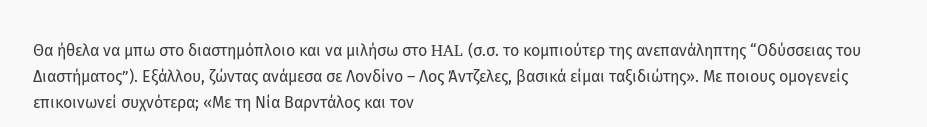Θα ήθελα να μπω στο διαστημόπλοιο και να μιλήσω στο HAL (σ.σ. το κομπιούτερ της ανεπανάληπτης “Οδύσσειας του Διαστήματος”). Εξάλλου, ζώντας ανάμεσα σε Λονδίνο – Λος Άντζελες, βασικά είμαι ταξιδιώτης». Με ποιους ομογενείς επικοινωνεί συχνότερα; «Με τη Νία Βαρντάλος και τον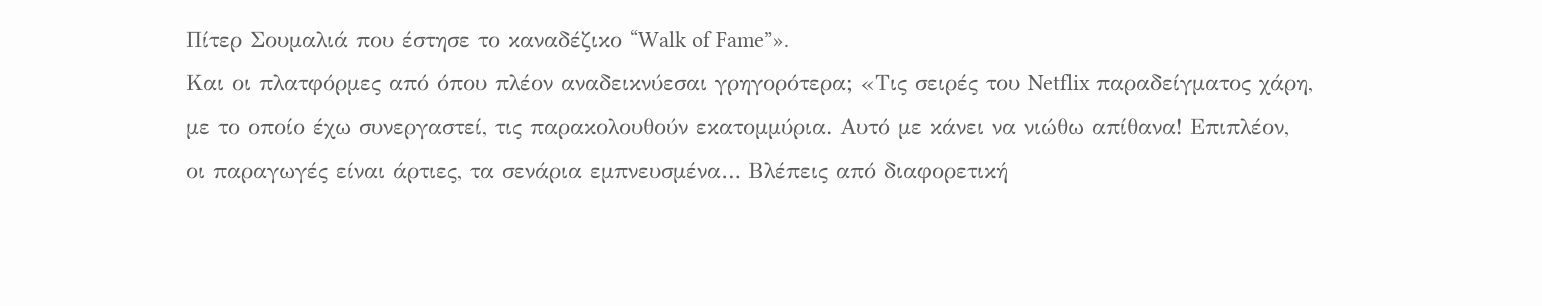Πίτερ Σουμαλιά που έστησε το καναδέζικο “Walk of Fame”».
Και οι πλατφόρμες από όπου πλέον αναδεικνύεσαι γρηγορότερα; «Τις σειρές του Netflix παραδείγματος χάρη, με το οποίο έχω συνεργαστεί, τις παρακολουθούν εκατομμύρια. Αυτό με κάνει να νιώθω απίθανα! Επιπλέον, οι παραγωγές είναι άρτιες, τα σενάρια εμπνευσμένα… Βλέπεις από διαφορετική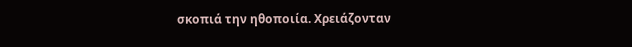σκοπιά την ηθοποιία. Χρειάζονταν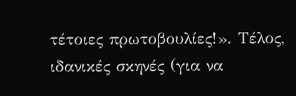τέτοιες πρωτοβουλίες!». Τέλος, ιδανικές σκηνές (για να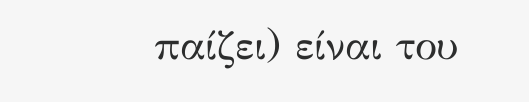παίζει) είναι του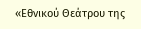«Εθνικού Θεάτρου της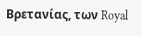Βρετανίας, των Royal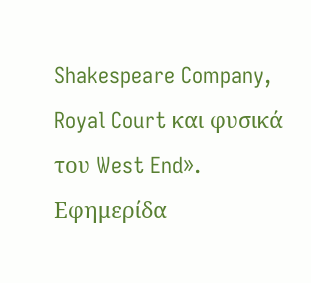Shakespeare Company, Royal Court και φυσικά του West End».
Εφημερίδα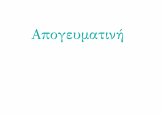Απογευματινή